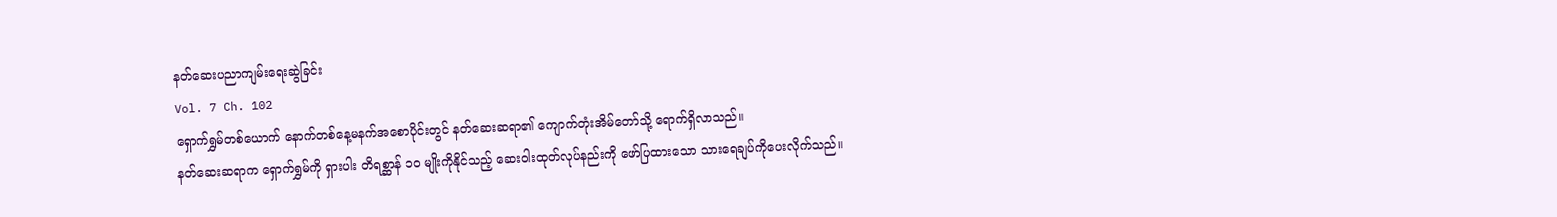နတ်ဆေးပညာကျမ်းရေးဆွဲခြင်း
Vol. 7 Ch. 102
ရှောက်ရွှမ်တစ်ယောက် နောက်တစ်နေ့မနက်အစောပိုင်းတွင် နတ်ဆေးဆရာ၏ ကျောက်တုံးအိမ်တော်သို့ ရောက်ရှိလာသည်။
နတ်ဆေးဆရာက ရှောက်ရွှမ်ကို ရှားပါး တိရစ္ဆာန် ၁၀ မျိုးကိုနိုင်သည့် ဆေးဝါးထုတ်လုပ်နည်းကို ဖော်ပြထားသော သားရေချပ်ကိုပေးလိုက်သည်။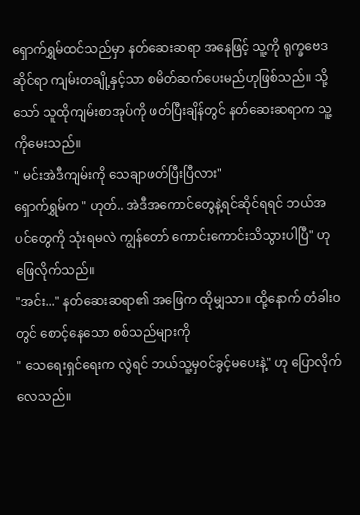ရှောက်ရွှမ်ထင်သည်မှာ နတ်ဆေးဆရာ အနေဖြင့် သူ့ကို ရုက္ခဗေဒဆိုင်ရာ ကျမ်းတချို့နှင့်သာ စမိတ်ဆက်ပေးမည်ဟုဖြစ်သည်။ သို့သော် သူထိုကျမ်းစာအုပ်ကို ဖတ်ပြီးချိန်တွင် နတ်ဆေးဆရာက သူ့ကိုမေးသည်။
" မင်းအဲဒီကျမ်းကို သေချာဖတ်ပြီးပြီလား"
ရှောက်ရွှမ်က " ဟုတ်.. အဲဒီအကောင်တွေနဲ့ရင်ဆိုင်ရရင် ဘယ်အပင်တွေကို သုံးရမလဲ ကျွန်တော် ကောင်းကောင်းသိသွားပါပြီ" ဟုဖြေလိုက်သည်။
"အင်း..." နတ်ဆေးဆရာ၏ အဖြေက ထိုမျှသာ။ ထို့နောက် တံခါးဝတွင် စောင့်နေသော စစ်သည်များကို
" သေရေးရှင်ရေးက လွဲရင် ဘယ်သူ့မှဝင်ခွင့်မပေးနဲ့" ဟု ပြောလိုက်လေသည်။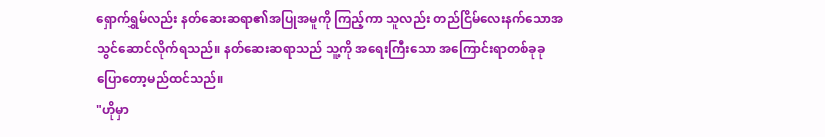ရှောက်ရွှမ်လည်း နတ်ဆေးဆရာ၏အပြုအမူကို ကြည့်ကာ သူလည်း တည်ငြိမ်လေးနက်သောအသွင်ဆောင်လိုက်ရသည်။ နတ်ဆေးဆရာသည် သူ့ကို အရေးကြီးသော အကြောင်းရာတစ်ခုခုပြောတော့မည်ထင်သည်။
"ဟိုမှာ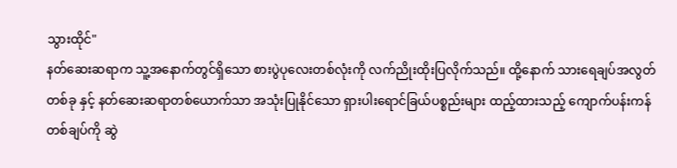သွားထိုင်"
နတ်ဆေးဆရာက သူ့အနောက်တွင်ရှိသော စားပွဲပုလေးတစ်လုံးကို လက်ညိုးထိုးပြလိုက်သည်။ ထို့နောက် သားရေချပ်အလွတ်တစ်ခု နှင့် နတ်ဆေးဆရာတစ်ယောက်သာ အသုံးပြုနိုင်သော ရှားပါးရောင်ခြယ်ပစ္စည်းများ ထည့်ထားသည့် ကျောက်ပန်းကန် တစ်ချပ်ကို ဆွဲ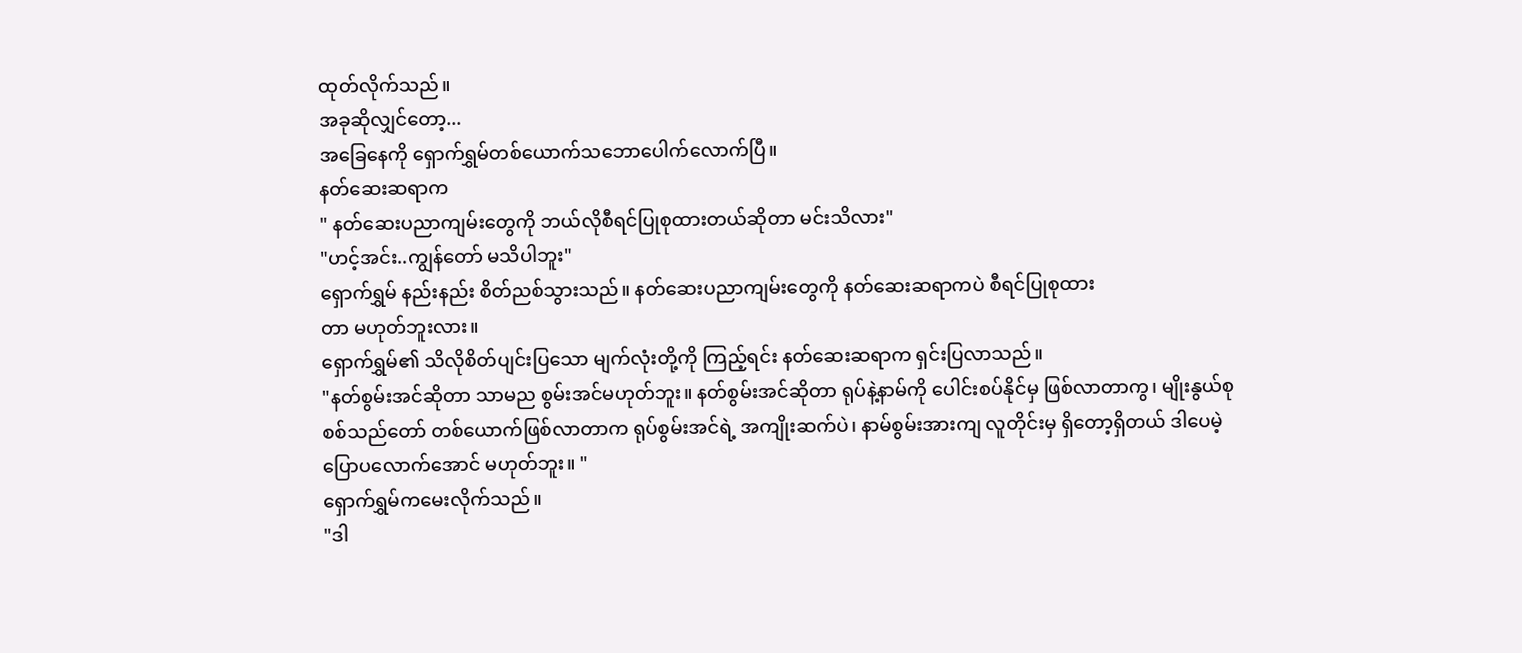ထုတ်လိုက်သည်။
အခုဆိုလျှင်တော့...
အခြေနေကို ရှောက်ရွှမ်တစ်ယောက်သဘောပေါက်လောက်ပြီ။
နတ်ဆေးဆရာက
" နတ်ဆေးပညာကျမ်းတွေကို ဘယ်လိုစီရင်ပြုစုထားတယ်ဆိုတာ မင်းသိလား"
"ဟင့်အင်း..ကျွန်တော် မသိပါဘူး"
ရှောက်ရွှမ် နည်းနည်း စိတ်ညစ်သွားသည်။ နတ်ဆေးပညာကျမ်းတွေကို နတ်ဆေးဆရာကပဲ စီရင်ပြုစုထား
တာ မဟုတ်ဘူးလား။
ရှောက်ရွှမ်၏ သိလိုစိတ်ပျင်းပြသော မျက်လုံးတို့ကို ကြည့်ရင်း နတ်ဆေးဆရာက ရှင်းပြလာသည်။
"နတ်စွမ်းအင်ဆိုတာ သာမည စွမ်းအင်မဟုတ်ဘူး။ နတ်စွမ်းအင်ဆိုတာ ရုပ်နဲ့နာမ်ကို ပေါင်းစပ်နိုင်မှ ဖြစ်လာတာကွ၊ မျိုးနွယ်စုစစ်သည်တော် တစ်ယောက်ဖြစ်လာတာက ရုပ်စွမ်းအင်ရဲ့ အကျိုးဆက်ပဲ၊ နာမ်စွမ်းအားကျ လူတိုင်းမှ ရှိတော့ရှိတယ် ဒါပေမဲ့ ပြောပလောက်အောင် မဟုတ်ဘူး။ "
ရှောက်ရွှမ်ကမေးလိုက်သည်။
"ဒါ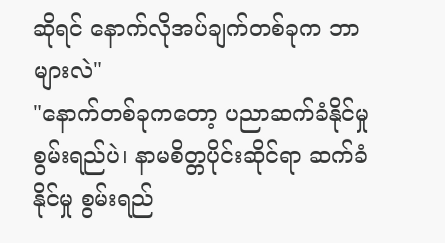ဆိုရင် နောက်လိုအပ်ချက်တစ်ခုက ဘာများလဲ"
"နောက်တစ်ခုကတော့ ပညာဆက်ခံနိုင်မှုစွမ်းရည်ပဲ၊ နာမစိတ္တပိုင်းဆိုင်ရာ ဆက်ခံနိုင်မှု စွမ်းရည်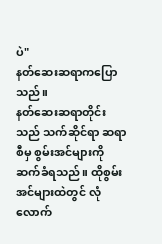ပဲ"
နတ်ဆေးဆရာကပြောသည်။
နတ်ဆေးဆရာတိုင်းသည် သက်ဆိုင်ရာ ဆရာစီမှ စွမ်းအင်များကိုဆက်ခံရသည်။ ထိုစွမ်းအင်များထဲတွင် လုံလောက်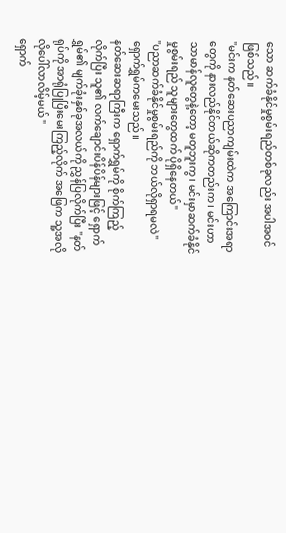သော ဆက်ခံနိုင်မှုစွမ်းရည်တစ်ခုလည်း အပါအဝင်ဖြစ်သည်။
"မင်းက နတ်ဆေးပညာကျမ်းထဲက အကြောင်းအရာတွေကို နားလည်နိုင်တယ်ဆိုကတည်းက၊ မင်းဟာသာမာန်လူတွေနဲ့တော့ မတူဘူးကွ၊ မင်းမှာဆက်ခံနိုင်မှုစွမ်းရည် သူများတွေထက် ပိုရှိနေတယ်"
"ပညာဆက်ခံနိုင်မှုစွမ်းရည်ကို ဘယ်လိုရှာရမလဲ"
ရှောက်ရွှမ်ကမေးသည်။
နတ်ဆေးဆရာကြီးက ရှောက်ရွှမ်ကို စိုက်ကြည့်လိုက်ပြီး သူ၏ လက်ချောင်းပိန်ပိန်များဖြင့် ရှောက်ရွှမ်၏ မျက်ခုံးနှစ်ခုအလယ်ကို ညွှန်ပြလိုက်ပြီး "နတ်ရုပ်ကို အာရုံပြုပြီးမေးကြည့်လိုက် အဖြေက သူ့အလိုလိုပေါ်လာလိမ့်မယ် "
ရှောက်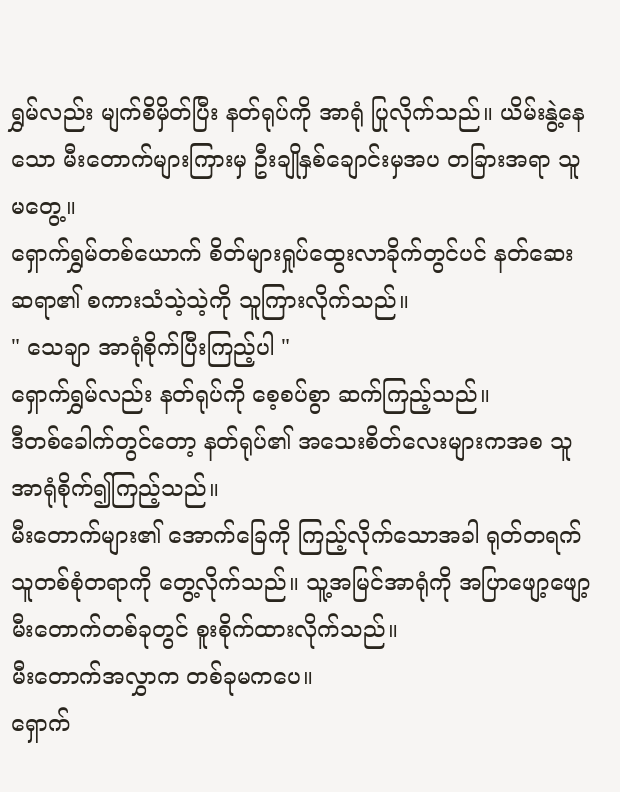ရွှမ်လည်း မျက်စိမှိတ်ပြီး နတ်ရုပ်ကို အာရုံ ပြုလိုက်သည်။ ယိမ်းနွဲ့နေသော မီးတောက်များကြားမှ ဦးချိုနှစ်ချောင်းမှအပ တခြားအရာ သူမတွေ့။
ရှောက်ရွှမ်တစ်ယောက် စိတ်များရှုပ်ထွေးလာခိုက်တွင်ပင် နတ်ဆေးဆရာ၏ စကားသံသဲ့သဲ့ကို သူကြားလိုက်သည်။
" သေချာ အာရုံစိုက်ပြီးကြည့်ပါ "
ရှောက်ရွှမ်လည်း နတ်ရုပ်ကို စေ့စပ်စွာ ဆက်ကြည့်သည်။
ဒီတစ်ခေါက်တွင်တော့ နတ်ရုပ်၏ အသေးစိတ်လေးများကအစ သူအာရုံစိုက်၍ကြည့်သည်။
မီးတောက်များ၏ အောက်ခြေကို ကြည့်လိုက်သောအခါ ရုတ်တရက် သူတစ်စုံတရာကို တွေ့လိုက်သည်။ သူ့အမြင်အာရုံကို အပြာဖျော့ဖျော့ မီးတောက်တစ်ခုတွင် စူးစိုက်ထားလိုက်သည်။
မီးတောက်အလွှာက တစ်ခုမကပေ။
ရှောက်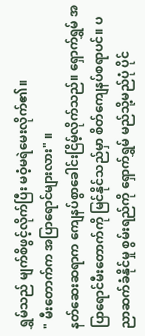ရွှမ်သည် မျက်စိဖွင့်လိုက်ပြီး မဝံ့မရဲမေးလိုက်၏။
" မီးတောက်က အပြာရောင်များလား" ။
နတ်ဆေးဆရာက ကျေနပ်စွာခေါင်းငြိမ့်လိုက်သည်။ ရှောက်ရွှမ် အပြာရောင်မီးတောက်ကို မြင်နိုင်သည်မှာ စိတ်ကျေနပ်စရာပင်။ ပညာဆက်ခံနိုင်မှု စွမ်းရည်ကို ရှောက်ရွှမ် မည်သို့မည်ပုံ ပိုင်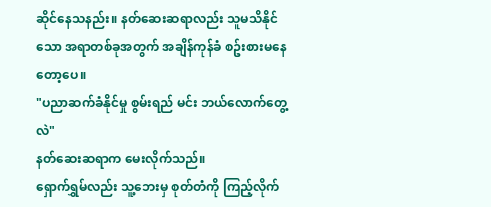ဆိုင်နေသနည်း။ နတ်ဆေးဆရာလည်း သူမသိနိုင်သော အရာတစ်ခုအတွက် အချိန်ကုန်ခံ စဥ်းစားမနေတော့ပေ။
"ပညာဆက်ခံနိုင်မှု စွမ်းရည် မင်း ဘယ်လောက်တွေ့လဲ"
နတ်ဆေးဆရာက မေးလိုက်သည်။
ရှောက်ရွှမ်လည်း သူ့ဘေးမှ စုတ်တံကို ကြည့်လိုက်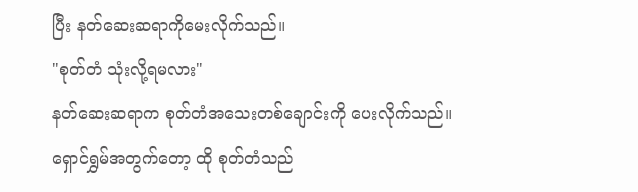ပြီး နတ်ဆေးဆရာကိုမေးလိုက်သည်။
"စုတ်တံ သုံးလို့ရမလား"
နတ်ဆေးဆရာက စုတ်တံအသေးတစ်ချောင်းကို ပေးလိုက်သည်။
ရှောင်ရွှမ်အတွက်တော့ ထို စုတ်တံသည်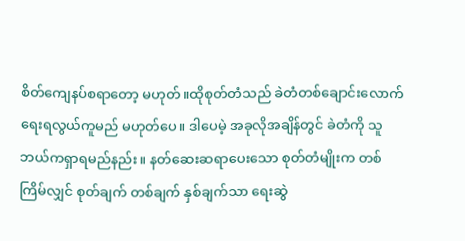စိတ်ကျေနပ်စရာတော့ မဟုတ်။ထိုစုတ်တံသည် ခဲတံတစ်ချောင်းလောက် ရေးရလွယ်ကူမည် မဟုတ်ပေ။ ဒါပေမဲ့ အခုလိုအချိန်တွင် ခဲတံကို သူဘယ်ကရှာရမည်နည်း။ နတ်ဆေးဆရာပေးသော စုတ်တံမျိုးက တစ်ကြိမ်လျှင် စုတ်ချက် တစ်ချက် နှစ်ချက်သာ ရေးဆွဲ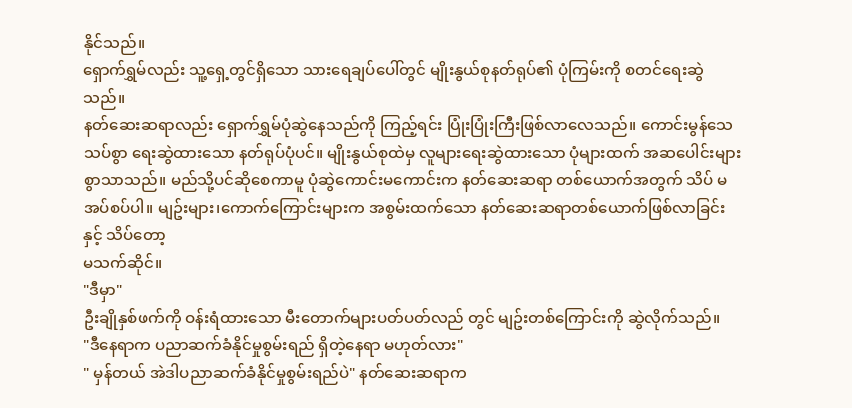နိုင်သည်။
ရှောက်ရွှမ်လည်း သူ့ရှေ့တွင်ရှိသော သားရေချပ်ပေါ်တွင် မျိုးနွယ်စုနတ်ရုပ်၏ ပုံကြမ်းကို စတင်ရေးဆွဲသည်။
နတ်ဆေးဆရာလည်း ရှောက်ရွှမ်ပုံဆွဲနေသည်ကို ကြည့်ရင်း ပြုံးပြုံးကြီးဖြစ်လာလေသည်။ ကောင်းမွန်သေသပ်စွာ ရေးဆွဲထားသော နတ်ရုပ်ပုံပင်။ မျိုးနွယ်စုထဲမှ လူများရေးဆွဲထားသော ပုံများထက် အဆပေါင်းများစွာသာသည်။ မည်သို့ပင်ဆိုစေကာမူ ပုံဆွဲကောင်းမကောင်းက နတ်ဆေးဆရာ တစ်ယောက်အတွက် သိပ် မအပ်စပ်ပါ။ မျဥ်းများ၊ကောက်ကြောင်းများက အစွမ်းထက်သော နတ်ဆေးဆရာတစ်ယောက်ဖြစ်လာခြင်းနှင့် သိပ်တော့
မသက်ဆိုင်။
"ဒီမှာ"
ဦးချိုနှစ်ဖက်ကို ဝန်းရံထားသော မီးတောက်များပတ်ပတ်လည် တွင် မျဥ်းတစ်ကြောင်းကို ဆွဲလိုက်သည်။
"ဒီနေရာက ပညာဆက်ခံနိုင်မှုစွမ်းရည် ရှိတဲ့နေရာ မဟုတ်လား"
" မှန်တယ် အဲဒါပညာဆက်ခံနိုင်မှုစွမ်းရည်ပဲ" နတ်ဆေးဆရာက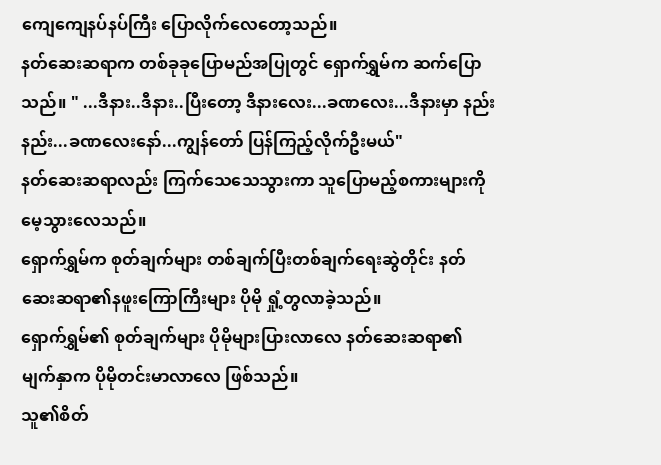ကျေကျေနပ်နပ်ကြီး ပြောလိုက်လေတော့သည်။
နတ်ဆေးဆရာက တစ်ခုခုပြောမည်အပြုတွင် ရှောက်ရွှမ်က ဆက်ပြောသည်။ " ...ဒီနား..ဒီနား..ပြီးတော့ ဒီနားလေး...ခဏလေး...ဒီနားမှာ နည်းနည်း...ခဏလေးနော်...ကျွန်တော် ပြန်ကြည့်လိုက်ဦးမယ်"
နတ်ဆေးဆရာလည်း ကြက်သေသေသွားကာ သူပြောမည့်စကားများကို မေ့သွားလေသည်။
ရှောက်ရွှမ်က စုတ်ချက်များ တစ်ချက်ပြီးတစ်ချက်ရေးဆွဲတိုင်း နတ်ဆေးဆရာ၏နဖူးကြောကြီးများ ပိုမို ရှုံ့တွလာခဲ့သည်။
ရှောက်ရွှမ်၏ စုတ်ချက်များ ပိုမိုများပြားလာလေ နတ်ဆေးဆရာ၏ မျက်နှာက ပိုမိုတင်းမာလာလေ ဖြစ်သည်။
သူ၏စိတ်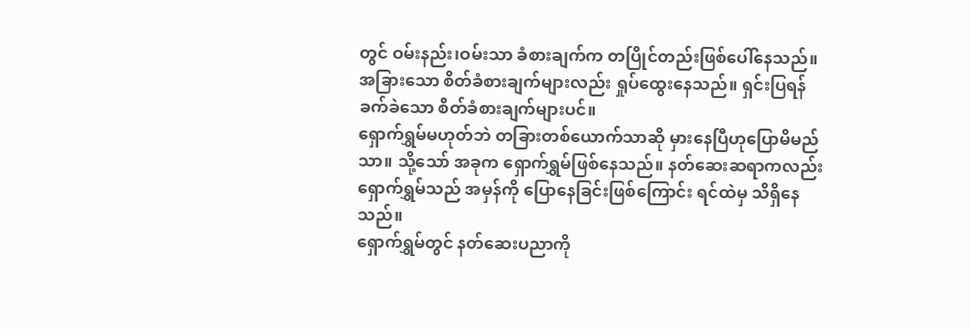တွင် ဝမ်းနည်း၊ဝမ်းသာ ခံစားချက်က တပြိုင်တည်းဖြစ်ပေါ်နေသည်။ အခြားသော စိတ်ခံစားချက်များလည်း ရှုပ်ထွေးနေသည်။ ရှင်းပြရန် ခက်ခဲသော စိတ်ခံစားချက်များပင်။
ရှောက်ရွှမ်မဟုတ်ဘဲ တခြားတစ်ယောက်သာဆို မှားနေပြီဟုပြောမိမည်သာ။ သို့သော် အခုက ရှောက်ရွှမ်ဖြစ်နေသည်။ နတ်ဆေးဆရာကလည်း ရှောက်ရွှမ်သည် အမှန်ကို ပြောနေခြင်းဖြစ်ကြောင်း ရင်ထဲမှ သိရှိနေသည်။
ရှောက်ရွှမ်တွင် နတ်ဆေးပညာကို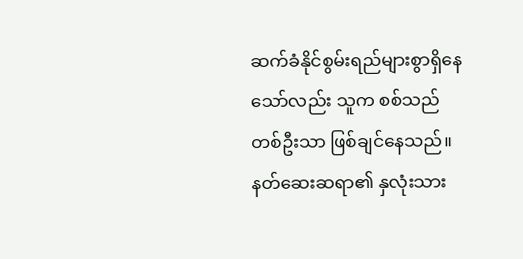ဆက်ခံနိုင်စွမ်းရည်များစွာရှိနေသော်လည်း သူက စစ်သည်တစ်ဦးသာ ဖြစ်ချင်နေသည်။
နတ်ဆေးဆရာ၏ နှလုံးသား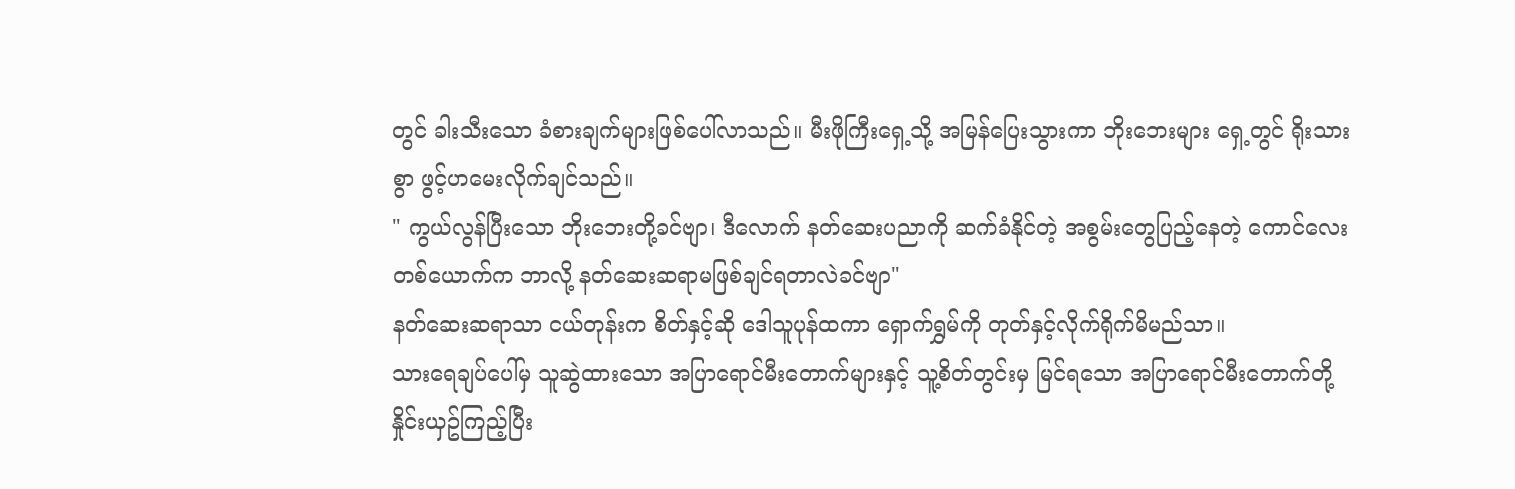တွင် ခါးသီးသော ခံစားချက်များဖြစ်ပေါ်လာသည်။ မီးဖိုကြီးရှေ့သို့ အမြန်ပြေးသွားကာ ဘိုးဘေးများ ရှေ့တွင် ရိုးသားစွာ ဖွင့်ဟမေးလိုက်ချင်သည်။
" ကွယ်လွန်ပြီးသော ဘိုးဘေးတို့ခင်ဗျာ၊ ဒီလောက် နတ်ဆေးပညာကို ဆက်ခံနိုင်တဲ့ အစွမ်းတွေပြည့်နေတဲ့ ကောင်လေးတစ်ယောက်က ဘာလို့ နတ်ဆေးဆရာမဖြစ်ချင်ရတာလဲခင်ဗျာ"
နတ်ဆေးဆရာသာ ငယ်တုန်းက စိတ်နှင့်ဆို ဒေါသူပုန်ထကာ ရှောက်ရွှမ်ကို တုတ်နှင့်လိုက်ရိုက်မိမည်သာ။
သားရေချပ်ပေါ်မှ သူဆွဲထားသော အပြာရောင်မီးတောက်များနှင့် သူ့စိတ်တွင်းမှ မြင်ရသော အပြာရောင်မီးတောက်တို့ နှိုင်းယှဥ်ကြည့်ပြီး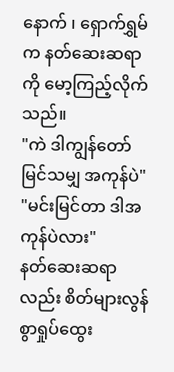နောက် ၊ ရှောက်ရွှမ်က နတ်ဆေးဆရာကို မော့ကြည့်လိုက်သည်။
"ကဲ ဒါကျွန်တော် မြင်သမျှ အကုန်ပဲ"
"မင်းမြင်တာ ဒါအကုန်ပဲလား"
နတ်ဆေးဆရာလည်း စိတ်များလွန်စွာရှုပ်ထွေး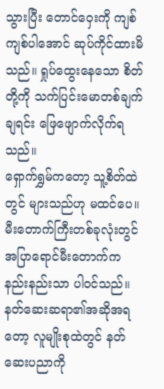သွားပြီး တောင်ဝှေးကို ကျစ်ကျစ်ပါအောင် ဆုပ်ကိုင်ထားမိသည်။ ရှုပ်ထွေးနေသော စိတ်တို့ကို သက်ပြင်းမောတစ်ချက်ချရင်း ဖြေဖျောက်လိုက်ရသည်။
ရှောက်ရွှမ်ကတော့ သူ့စိတ်ထဲတွင် များသည်ဟု မထင်ပေ။ မီးတောက်ကြီးတစ်ခုလုံးတွင် အပြာရောင်မီးတောက်က နည်းနည်းသာ ပါဝင်သည်။ နတ်ဆေးဆရာ၏အဆိုအရတော့ လူမျိုးစုထဲတွင် နတ်ဆေးပညာကို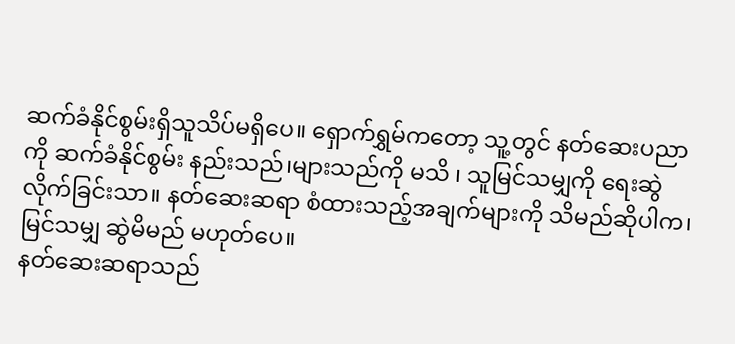ဆက်ခံနိုင်စွမ်းရှိသူသိပ်မရှိပေ။ ရှောက်ရွှမ်ကတော့ သူ့တွင် နတ်ဆေးပညာ
ကို ဆက်ခံနိုင်စွမ်း နည်းသည်၊များသည်ကို မသိ ၊ သူမြင်သမျှကို ရေးဆွဲလိုက်ခြင်းသာ။ နတ်ဆေးဆရာ စံထားသည့်အချက်များကို သိမည်ဆိုပါက၊ မြင်သမျှ ဆွဲမိမည် မဟုတ်ပေ။
နတ်ဆေးဆရာသည်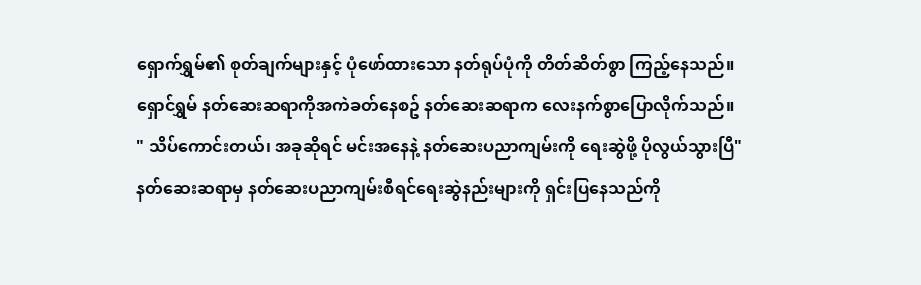ရှောက်ရွှမ်၏ စုတ်ချက်များနှင့် ပုံဖော်ထားသော နတ်ရုပ်ပုံကို တိတ်ဆိတ်စွာ ကြည့်နေသည်။
ရှောင်ရွှမ် နတ်ဆေးဆရာကိုအကဲခတ်နေစဥ် နတ်ဆေးဆရာက လေးနက်စွာပြောလိုက်သည်။
" သိပ်ကောင်းတယ်၊ အခုဆိုရင် မင်းအနေနဲ့ နတ်ဆေးပညာကျမ်းကို ရေးဆွဲဖို့ ပိုလွယ်သွားပြီ"
နတ်ဆေးဆရာမှ နတ်ဆေးပညာကျမ်းစီရင်ရေးဆွဲနည်းများကို ရှင်းပြနေသည်ကို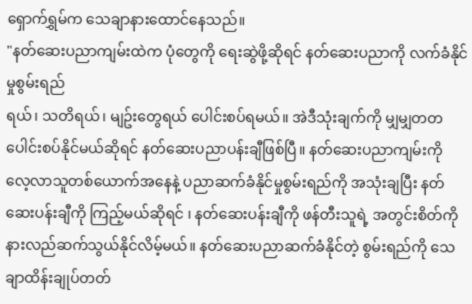ရှောက်ရွှမ်က သေချာနားထောင်နေသည်။
"နတ်ဆေးပညာကျမ်းထဲက ပုံတွေကို ရေးဆွဲဖို့ဆိုရင် နတ်ဆေးပညာကို လက်ခံနိုင်မှုစွမ်းရည်
ရယ်၊ သတိရယ်၊ မျဥ်းတွေရယ် ပေါင်းစပ်ရမယ်။ အဲဒီသုံးချက်ကို မျှမျှတတ ပေါင်းစပ်နိုင်မယ်ဆိုရင် နတ်ဆေးပညာပန်းချီဖြစ်ပြီ။ နတ်ဆေးပညာကျမ်းကို လေ့လာသူတစ်ယောက်အနေနဲ့ ပညာဆက်ခံနိုင်မှုစွမ်းရည်ကို အသုံးချပြီး နတ်ဆေးပန်းချီကို ကြည့်မယ်ဆိုရင် ၊ နတ်ဆေးပန်းချီကို ဖန်တီးသူရဲ့ အတွင်းစိတ်ကို နားလည်ဆက်သွယ်နိုင်လိမ့်မယ်။ နတ်ဆေးပညာဆက်ခံနိုင်တဲ့ စွမ်းရည်ကို သေချာထိန်းချုပ်တတ်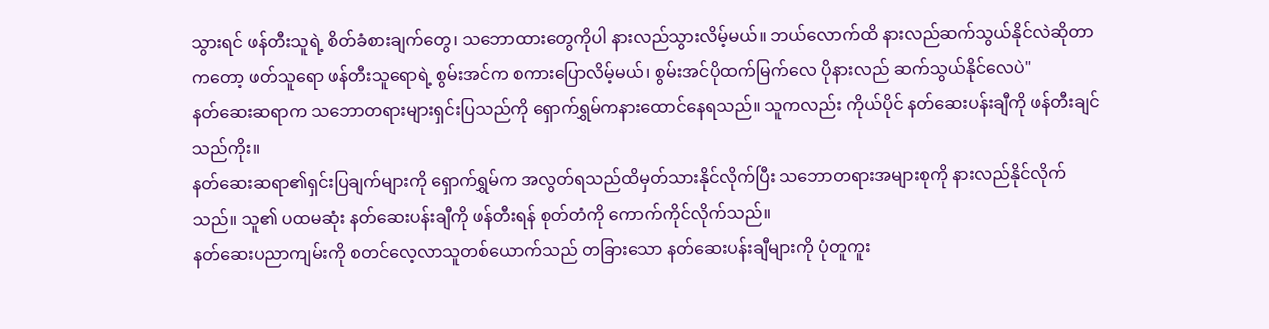သွားရင် ဖန်တီးသူရဲ့ စိတ်ခံစားချက်တွေ၊ သဘောထားတွေကိုပါ နားလည်သွားလိမ့်မယ်။ ဘယ်လောက်ထိ နားလည်ဆက်သွယ်နိုင်လဲဆိုတာကတော့ ဖတ်သူရော ဖန်တီးသူရောရဲ့ စွမ်းအင်က စကားပြောလိမ့်မယ်၊ စွမ်းအင်ပိုထက်မြက်လေ ပိုနားလည် ဆက်သွယ်နိုင်လေပဲ"
နတ်ဆေးဆရာက သဘောတရားများရှင်းပြသည်ကို ရှောက်ရွှမ်ကနားထောင်နေရသည်။ သူကလည်း ကိုယ်ပိုင် နတ်ဆေးပန်းချီကို ဖန်တီးချင်သည်ကိုး။
နတ်ဆေးဆရာ၏ရှင်းပြချက်များကို ရှောက်ရွှမ်က အလွတ်ရသည်ထိမှတ်သားနိုင်လိုက်ပြီး သဘောတရားအများစုကို နားလည်နိုင်လိုက်သည်။ သူ၏ ပထမဆုံး နတ်ဆေးပန်းချီကို ဖန်တီးရန် စုတ်တံကို ကောက်ကိုင်လိုက်သည်။
နတ်ဆေးပညာကျမ်းကို စတင်လေ့လာသူတစ်ယောက်သည် တခြားသော နတ်ဆေးပန်းချီများကို ပုံတူကူး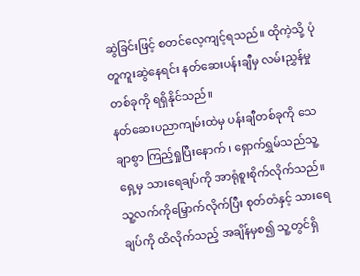ဆွဲခြင်းဖြင့် စတင်လေ့ကျင့်ရသည်။ ထိုကဲ့သို့ ပုံတူကူးဆွဲနေရင်း နတ်ဆေးပန်းချီမှ လမ်းညွှန်မှုတစ်ခုကို ရရှိနိုင်သည်။
နတ်ဆေးပညာကျမ်းထဲမှ ပန်းချီတစ်ခုကို သေချာစွာ ကြည့်ရှုပြီးနောက် ၊ ရှောက်ရွှမ်သည်သူ့ရှေ့မှ သားရေချပ်ကို အာရုံစူးစိုက်လိုက်သည်။
သူ့လက်ကိုမြှောက်လိုက်ပြီး စုတ်တံနှင့် သားရေချပ်ကို ထိလိုက်သည့် အချိန်မှစ၍ သူ့တွင်ရှိ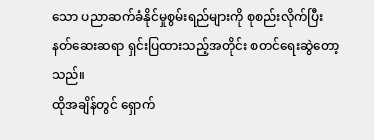သော ပညာဆက်ခံနိုင်မှုစွမ်းရည်များကို စုစည်းလိုက်ပြီး နတ်ဆေးဆရာ ရှင်းပြထားသည့်အတိုင်း စတင်ရေးဆွဲတော့သည်။
ထိုအချိန်တွင် ရှောက်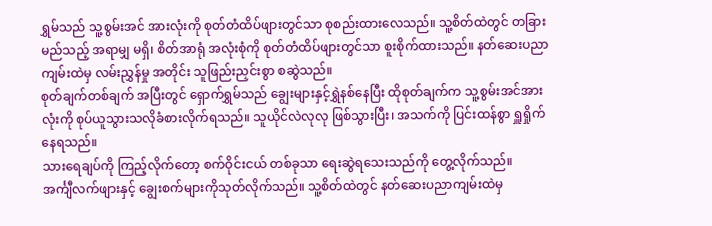ရွှမ်သည် သူ့စွမ်းအင် အားလုံးကို စုတ်တံထိပ်ဖျားတွင်သာ စုစည်းထားလေသည်။ သူ့စိတ်ထဲတွင် တခြား မည်သည့် အရာမျှ မရှိ၊ စိတ်အာရုံ အလုံးစုံကို စုတ်တံထိပ်ဖျားတွင်သာ စူးစိုက်ထားသည်။ နတ်ဆေးပညာကျမ်းထဲမှ လမ်းညွှန်မှု အတိုင်း သူဖြည်းညှင်းစွာ စဆွဲသည်။
စုတ်ချက်တစ်ချက် အပြီးတွင် ရှောက်ရွှမ်သည် ချွေးများနှင့်ရွှဲနစ်နေပြီး ထိုစုတ်ချက်က သူ့စွမ်းအင်အားလုံးကို စုပ်ယူသွားသလိုခံစားလိုက်ရသည်။ သူယိုင်လဲလုလု ဖြစ်သွားပြီး၊ အသက်ကို ပြင်းထန်စွာ ရှူရှိုက်နေရသည်။
သားရေချပ်ကို ကြည့်လိုက်တော့ စက်ဝိုင်းငယ် တစ်ခုသာ ရေးဆွဲရသေးသည်ကို တွေ့လိုက်သည်။
အင်္ကျီလက်ဖျားနှင့် ချွေးစက်များကိုသုတ်လိုက်သည်။ သူ့စိတ်ထဲတွင် နတ်ဆေးပညာကျမ်းထဲမှ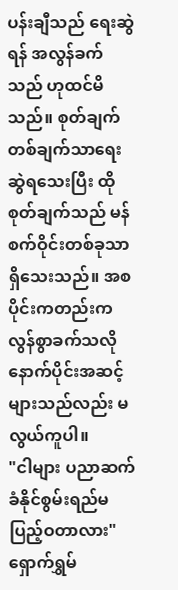ပန်းချီသည် ရေးဆွဲရန် အလွန်ခက်သည် ဟုထင်မိသည်။ စုတ်ချက်တစ်ချက်သာရေးဆွဲရသေးပြီး ထိုစုတ်ချက်သည် မန်စက်ဝိုင်းတစ်ခုသာရှိသေးသည်။ အစပိုင်းကတည်းက လွန်စွာခက်သလို နောက်ပိုင်းအဆင့်များသည်လည်း မလွယ်ကူပါ။
"ငါများ ပညာဆက်ခံနိုင်စွမ်းရည်မပြည့်ဝတာလား" ရှောက်ရွှမ်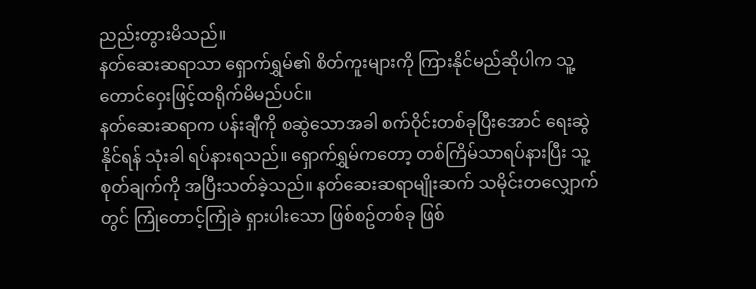ညည်းတွားမိသည်။
နတ်ဆေးဆရာသာ ရှောက်ရွှမ်၏ စိတ်ကူးများကို ကြားနိုင်မည်ဆိုပါက သူ့တောင်ဝှေးဖြင့်ထရိုက်မိမည်ပင်။
နတ်ဆေးဆရာက ပန်းချီကို စဆွဲသောအခါ စက်ဝိုင်းတစ်ခုပြီးအောင် ရေးဆွဲနိုင်ရန် သုံးခါ ရပ်နားရသည်။ ရှောက်ရွှမ်ကတော့ တစ်ကြိမ်သာရပ်နားပြီး သူ့စုတ်ချက်ကို အပြီးသတ်ခဲ့သည်။ နတ်ဆေးဆရာမျိုးဆက် သမိုင်းတလျှောက်တွင် ကြုံတောင့်ကြုံခဲ ရှားပါးသော ဖြစ်စဥ်တစ်ခု ဖြစ်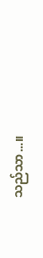သည်သာ...။